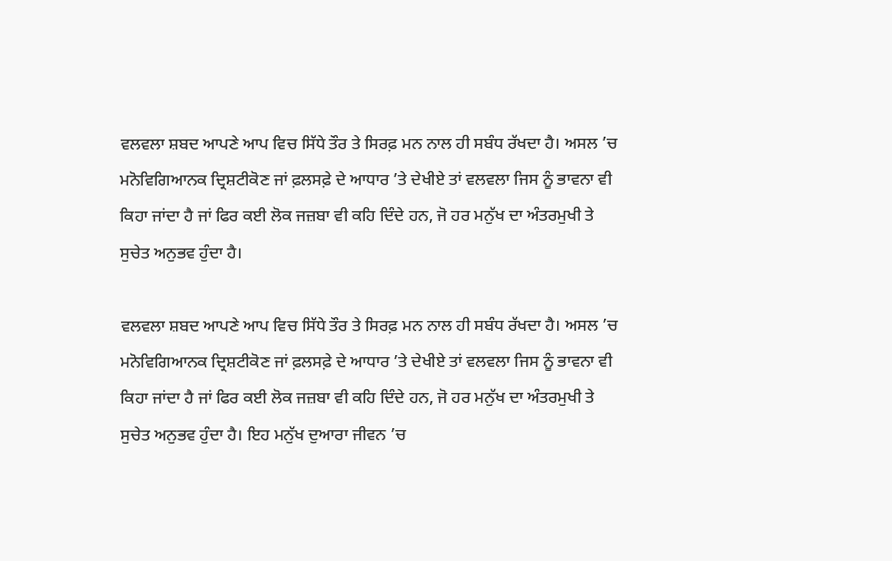ਵਲਵਲਾ ਸ਼ਬਦ ਆਪਣੇ ਆਪ ਵਿਚ ਸਿੱਧੇ ਤੌਰ ਤੇ ਸਿਰਫ਼ ਮਨ ਨਾਲ ਹੀ ਸਬੰਧ ਰੱਖਦਾ ਹੈ। ਅਸਲ ’ਚ ਮਨੋਵਿਗਿਆਨਕ ਦ੍ਰਿਸ਼ਟੀਕੋਣ ਜਾਂ ਫ਼ਲਸਫ਼ੇ ਦੇ ਆਧਾਰ ’ਤੇ ਦੇਖੀਏ ਤਾਂ ਵਲਵਲਾ ਜਿਸ ਨੂੰ ਭਾਵਨਾ ਵੀ ਕਿਹਾ ਜਾਂਦਾ ਹੈ ਜਾਂ ਫਿਰ ਕਈ ਲੋਕ ਜਜ਼ਬਾ ਵੀ ਕਹਿ ਦਿੰਦੇ ਹਨ, ਜੋ ਹਰ ਮਨੁੱਖ ਦਾ ਅੰਤਰਮੁਖੀ ਤੇ ਸੁਚੇਤ ਅਨੁਭਵ ਹੁੰਦਾ ਹੈ।

ਵਲਵਲਾ ਸ਼ਬਦ ਆਪਣੇ ਆਪ ਵਿਚ ਸਿੱਧੇ ਤੌਰ ਤੇ ਸਿਰਫ਼ ਮਨ ਨਾਲ ਹੀ ਸਬੰਧ ਰੱਖਦਾ ਹੈ। ਅਸਲ ’ਚ ਮਨੋਵਿਗਿਆਨਕ ਦ੍ਰਿਸ਼ਟੀਕੋਣ ਜਾਂ ਫ਼ਲਸਫ਼ੇ ਦੇ ਆਧਾਰ ’ਤੇ ਦੇਖੀਏ ਤਾਂ ਵਲਵਲਾ ਜਿਸ ਨੂੰ ਭਾਵਨਾ ਵੀ ਕਿਹਾ ਜਾਂਦਾ ਹੈ ਜਾਂ ਫਿਰ ਕਈ ਲੋਕ ਜਜ਼ਬਾ ਵੀ ਕਹਿ ਦਿੰਦੇ ਹਨ, ਜੋ ਹਰ ਮਨੁੱਖ ਦਾ ਅੰਤਰਮੁਖੀ ਤੇ ਸੁਚੇਤ ਅਨੁਭਵ ਹੁੰਦਾ ਹੈ। ਇਹ ਮਨੁੱਖ ਦੁਆਰਾ ਜੀਵਨ ’ਚ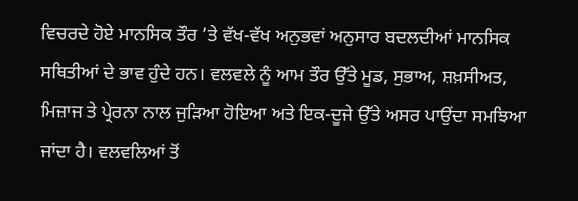ਵਿਚਰਦੇ ਹੋਏ ਮਾਨਸਿਕ ਤੌਰ ’ਤੇ ਵੱਖ-ਵੱਖ ਅਨੁਭਵਾਂ ਅਨੁਸਾਰ ਬਦਲਦੀਆਂ ਮਾਨਸਿਕ ਸਥਿਤੀਆਂ ਦੇ ਭਾਵ ਹੁੰਦੇ ਹਨ। ਵਲਵਲੇ ਨੂੰ ਆਮ ਤੌਰ ਉੱਤੇ ਮੂਡ, ਸੁਭਾਅ, ਸ਼ਖ਼ਸੀਅਤ, ਮਿਜ਼ਾਜ ਤੇ ਪ੍ਰੇਰਨਾ ਨਾਲ ਜੁੜਿਆ ਹੋਇਆ ਅਤੇ ਇਕ-ਦੂਜੇ ਉੱਤੇ ਅਸਰ ਪਾਉਂਦਾ ਸਮਝਿਆ ਜਾਂਦਾ ਹੈ। ਵਲਵਲਿਆਂ ਤੋਂ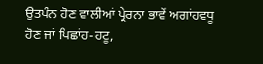ਉਤਪੰਨ ਹੋਣ ਵਾਲੀਆਂ ਪ੍ਰੇਰਨਾ ਭਾਵੇਂ ਅਗਾਂਹਵਧੂ ਹੋਣ ਜਾਂ ਪਿਛਾਂਹ-ਹਟੂ,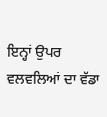ਇਨ੍ਹਾਂ ਉਪਰ ਵਲਵਲਿਆਂ ਦਾ ਵੱਡਾ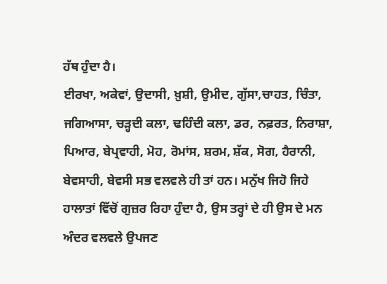ਹੱਥ ਹੁੰਦਾ ਹੈ।
ਈਰਖਾ, ਅਕੇਵਾਂ, ਉਦਾਸੀ, ਖ਼ੁਸ਼ੀ, ਉਮੀਦ, ਗੁੱਸਾ,ਚਾਹਤ, ਚਿੰਤਾ, ਜਗਿਆਸਾ, ਚੜ੍ਹਦੀ ਕਲਾ, ਢਹਿੰਦੀ ਕਲਾ, ਡਰ, ਨਫ਼ਰਤ, ਨਿਰਾਸ਼ਾ, ਪਿਆਰ, ਬੇਪ੍ਰਵਾਹੀ, ਮੋਹ, ਰੋਮਾਂਸ, ਸ਼ਰਮ, ਸ਼ੱਕ, ਸੋਗ, ਹੈਰਾਨੀ, ਬੇਵਸਾਹੀ, ਬੇਵਸੀ ਸਭ ਵਲਵਲੇ ਹੀ ਤਾਂ ਹਨ। ਮਨੁੱਖ ਜਿਹੋ ਜਿਹੇ ਹਾਲਾਤਾਂ ਵਿੱਚੋਂ ਗੁਜ਼ਰ ਰਿਹਾ ਹੁੰਦਾ ਹੈ, ਉਸ ਤਰ੍ਹਾਂ ਦੇ ਹੀ ਉਸ ਦੇ ਮਨ ਅੰਦਰ ਵਲਵਲੇ ਉਪਜਣ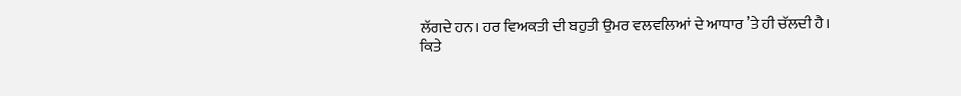ਲੱਗਦੇ ਹਨ। ਹਰ ਵਿਅਕਤੀ ਦੀ ਬਹੁਤੀ ਉਮਰ ਵਲਵਲਿਆਂ ਦੇ ਆਧਾਰ ’ਤੇ ਹੀ ਚੱਲਦੀ ਹੈ। ਕਿਤੇ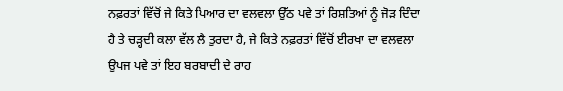ਨਫ਼ਰਤਾਂ ਵਿੱਚੋਂ ਜੇ ਕਿਤੇ ਪਿਆਰ ਦਾ ਵਲਵਲਾ ਉੱਠ ਪਵੇ ਤਾਂ ਰਿਸ਼ਤਿਆਂ ਨੂੰ ਜੋੜ ਦਿੰਦਾ ਹੈ ਤੇ ਚੜ੍ਹਦੀ ਕਲਾ ਵੱਲ ਲੈ ਤੁਰਦਾ ਹੈ, ਜੇ ਕਿਤੇ ਨਫ਼ਰਤਾਂ ਵਿੱਚੋਂ ਈਰਖਾ ਦਾ ਵਲਵਲਾ ਉਪਜ ਪਵੇ ਤਾਂ ਇਹ ਬਰਬਾਦੀ ਦੇ ਰਾਹ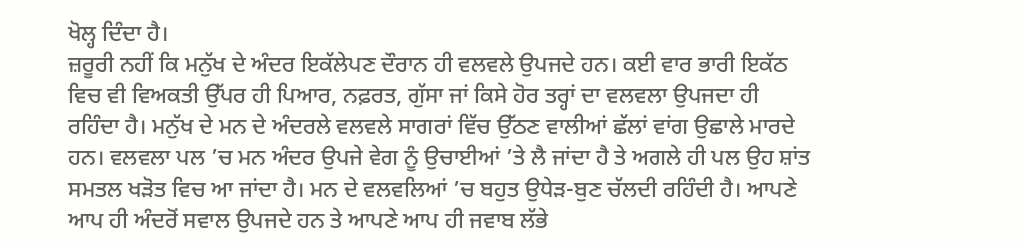ਖੋਲ੍ਹ ਦਿੰਦਾ ਹੈ।
ਜ਼ਰੂਰੀ ਨਹੀਂ ਕਿ ਮਨੁੱਖ ਦੇ ਅੰਦਰ ਇਕੱਲੇਪਣ ਦੌਰਾਨ ਹੀ ਵਲਵਲੇ ਉਪਜਦੇ ਹਨ। ਕਈ ਵਾਰ ਭਾਰੀ ਇਕੱਠ ਵਿਚ ਵੀ ਵਿਅਕਤੀ ਉੱਪਰ ਹੀ ਪਿਆਰ, ਨਫ਼ਰਤ, ਗੁੱਸਾ ਜਾਂ ਕਿਸੇ ਹੋਰ ਤਰ੍ਹਾਂ ਦਾ ਵਲਵਲਾ ਉਪਜਦਾ ਹੀ ਰਹਿੰਦਾ ਹੈ। ਮਨੁੱਖ ਦੇ ਮਨ ਦੇ ਅੰਦਰਲੇ ਵਲਵਲੇ ਸਾਗਰਾਂ ਵਿੱਚ ਉੱਠਣ ਵਾਲੀਆਂ ਛੱਲਾਂ ਵਾਂਗ ਉਛਾਲੇ ਮਾਰਦੇ ਹਨ। ਵਲਵਲਾ ਪਲ ’ਚ ਮਨ ਅੰਦਰ ਉਪਜੇ ਵੇਗ ਨੂੰ ਉਚਾਈਆਂ ’ਤੇ ਲੈ ਜਾਂਦਾ ਹੈ ਤੇ ਅਗਲੇ ਹੀ ਪਲ ਉਹ ਸ਼ਾਂਤ ਸਮਤਲ ਖੜੋਤ ਵਿਚ ਆ ਜਾਂਦਾ ਹੈ। ਮਨ ਦੇ ਵਲਵਲਿਆਂ ’ਚ ਬਹੁਤ ਉਧੇੜ-ਬੁਣ ਚੱਲਦੀ ਰਹਿੰਦੀ ਹੈ। ਆਪਣੇ ਆਪ ਹੀ ਅੰਦਰੋਂ ਸਵਾਲ ਉਪਜਦੇ ਹਨ ਤੇ ਆਪਣੇ ਆਪ ਹੀ ਜਵਾਬ ਲੱਭੇ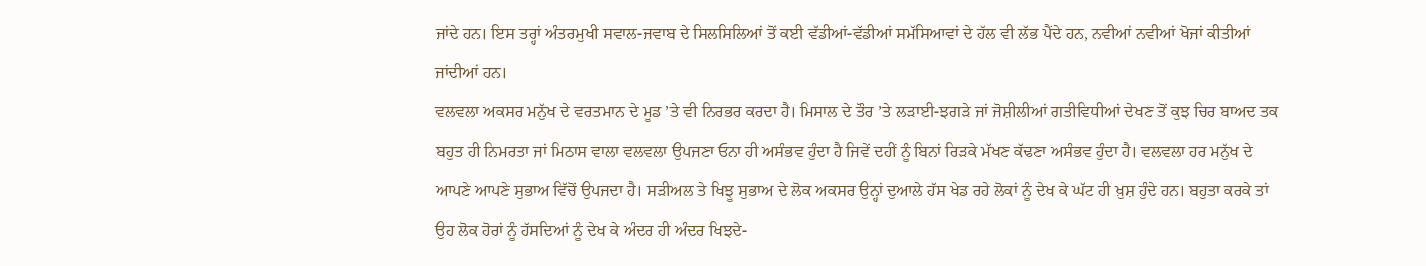ਜਾਂਦੇ ਹਨ। ਇਸ ਤਰ੍ਹਾਂ ਅੰਤਰਮੁਖੀ ਸਵਾਲ-ਜਵਾਬ ਦੇ ਸਿਲਸਿਲਿਆਂ ਤੋਂ ਕਈ ਵੱਡੀਆਂ-ਵੱਡੀਆਂ ਸਮੱਸਿਆਵਾਂ ਦੇ ਹੱਲ ਵੀ ਲੱਭ ਪੈਂਦੇ ਹਨ, ਨਵੀਆਂ ਨਵੀਆਂ ਖੋਜਾਂ ਕੀਤੀਆਂ ਜਾਂਦੀਆਂ ਹਨ।
ਵਲਵਲਾ ਅਕਸਰ ਮਨੁੱਖ ਦੇ ਵਰਤਮਾਨ ਦੇ ਮੂਡ ’ਤੇ ਵੀ ਨਿਰਭਰ ਕਰਦਾ ਹੈ। ਮਿਸਾਲ ਦੇ ਤੌਰ ’ਤੇ ਲੜਾਈ-ਝਗੜੇ ਜਾਂ ਜੋਸ਼ੀਲੀਆਂ ਗਤੀਵਿਧੀਆਂ ਦੇਖਣ ਤੋਂ ਕੁਝ ਚਿਰ ਬਾਅਦ ਤਕ ਬਹੁਤ ਹੀ ਨਿਮਰਤਾ ਜਾਂ ਮਿਠਾਸ ਵਾਲਾ ਵਲਵਲਾ ਉਪਜਣਾ ਓਨਾ ਹੀ ਅਸੰਭਵ ਹੁੰਦਾ ਹੈ ਜਿਵੇਂ ਦਹੀਂ ਨੂੰ ਬਿਨਾਂ ਰਿੜਕੇ ਮੱਖਣ ਕੱਢਣਾ ਅਸੰਭਵ ਹੁੰਦਾ ਹੈ। ਵਲਵਲਾ ਹਰ ਮਨੁੱਖ ਦੇ ਆਪਣੇ ਆਪਣੇ ਸੁਭਾਅ ਵਿੱਚੋਂ ਉਪਜਦਾ ਹੈ। ਸੜੀਅਲ ਤੇ ਖਿਝੂ ਸੁਭਾਅ ਦੇ ਲੋਕ ਅਕਸਰ ਉਨ੍ਹਾਂ ਦੁਆਲੇ ਹੱਸ ਖੇਡ ਰਹੇ ਲੋਕਾਂ ਨੂੰ ਦੇਖ ਕੇ ਘੱਟ ਹੀ ਖ਼ੁਸ਼ ਹੁੰਦੇ ਹਨ। ਬਹੁਤਾ ਕਰਕੇ ਤਾਂ ਉਹ ਲੋਕ ਹੋਰਾਂ ਨੂੰ ਹੱਸਦਿਆਂ ਨੂੰ ਦੇਖ ਕੇ ਅੰਦਰ ਹੀ ਅੰਦਰ ਖਿਝਦੇ-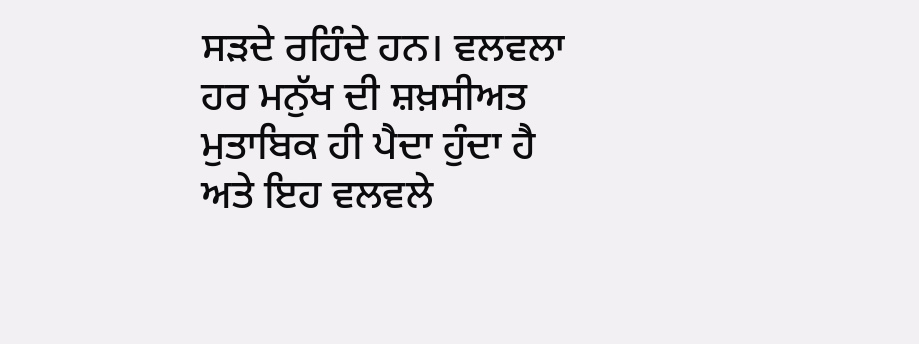ਸੜਦੇ ਰਹਿੰਦੇ ਹਨ। ਵਲਵਲਾ ਹਰ ਮਨੁੱਖ ਦੀ ਸ਼ਖ਼ਸੀਅਤ ਮੁਤਾਬਿਕ ਹੀ ਪੈਦਾ ਹੁੰਦਾ ਹੈ ਅਤੇ ਇਹ ਵਲਵਲੇ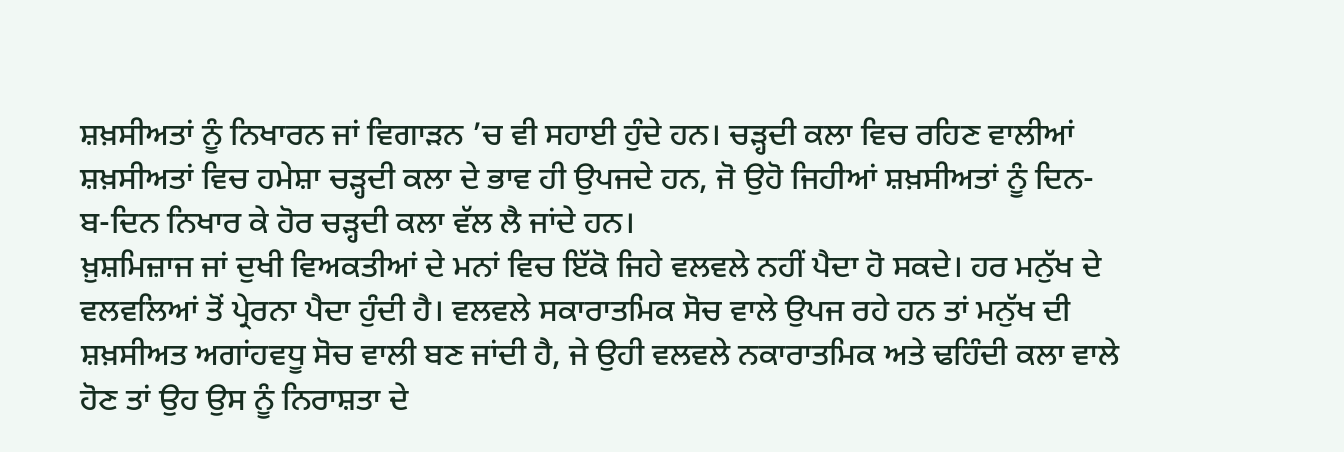ਸ਼ਖ਼ਸੀਅਤਾਂ ਨੂੰ ਨਿਖਾਰਨ ਜਾਂ ਵਿਗਾੜਨ ’ਚ ਵੀ ਸਹਾਈ ਹੁੰਦੇ ਹਨ। ਚੜ੍ਹਦੀ ਕਲਾ ਵਿਚ ਰਹਿਣ ਵਾਲੀਆਂ ਸ਼ਖ਼ਸੀਅਤਾਂ ਵਿਚ ਹਮੇਸ਼ਾ ਚੜ੍ਹਦੀ ਕਲਾ ਦੇ ਭਾਵ ਹੀ ਉਪਜਦੇ ਹਨ, ਜੋ ਉਹੋ ਜਿਹੀਆਂ ਸ਼ਖ਼ਸੀਅਤਾਂ ਨੂੰ ਦਿਨ-ਬ-ਦਿਨ ਨਿਖਾਰ ਕੇ ਹੋਰ ਚੜ੍ਹਦੀ ਕਲਾ ਵੱਲ ਲੈ ਜਾਂਦੇ ਹਨ।
ਖ਼ੁਸ਼ਮਿਜ਼ਾਜ ਜਾਂ ਦੁਖੀ ਵਿਅਕਤੀਆਂ ਦੇ ਮਨਾਂ ਵਿਚ ਇੱਕੋ ਜਿਹੇ ਵਲਵਲੇ ਨਹੀਂ ਪੈਦਾ ਹੋ ਸਕਦੇ। ਹਰ ਮਨੁੱਖ ਦੇ ਵਲਵਲਿਆਂ ਤੋਂ ਪ੍ਰੇਰਨਾ ਪੈਦਾ ਹੁੰਦੀ ਹੈ। ਵਲਵਲੇ ਸਕਾਰਾਤਮਿਕ ਸੋਚ ਵਾਲੇ ਉਪਜ ਰਹੇ ਹਨ ਤਾਂ ਮਨੁੱਖ ਦੀ ਸ਼ਖ਼ਸੀਅਤ ਅਗਾਂਹਵਧੂ ਸੋਚ ਵਾਲੀ ਬਣ ਜਾਂਦੀ ਹੈ, ਜੇ ਉਹੀ ਵਲਵਲੇ ਨਕਾਰਾਤਮਿਕ ਅਤੇ ਢਹਿੰਦੀ ਕਲਾ ਵਾਲੇ ਹੋਣ ਤਾਂ ਉਹ ਉਸ ਨੂੰ ਨਿਰਾਸ਼ਤਾ ਦੇ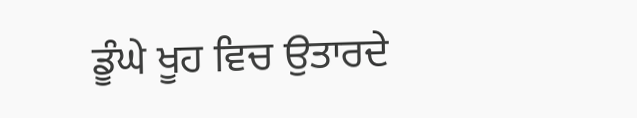ਡੂੰਘੇ ਖੂਹ ਵਿਚ ਉਤਾਰਦੇ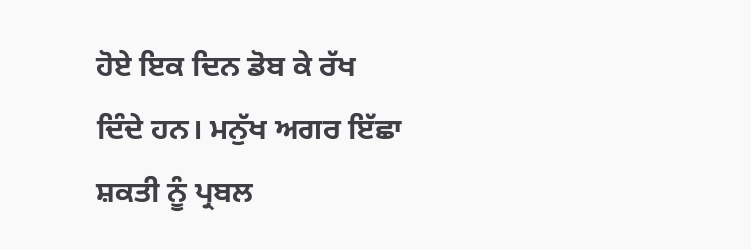ਹੋਏ ਇਕ ਦਿਨ ਡੋਬ ਕੇ ਰੱਖ ਦਿੰਦੇ ਹਨ। ਮਨੁੱਖ ਅਗਰ ਇੱਛਾ ਸ਼ਕਤੀ ਨੂੰ ਪ੍ਰਬਲ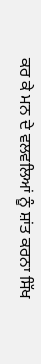ਕਰ ਕੇ ਮਨ ਦੇ ਵਲਵਲਿਆਂ ਨੂੰ ਸ਼ਾਂਤ ਕਰਨਾ ਸਿੱਖ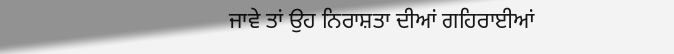ਜਾਵੇ ਤਾਂ ਉਹ ਨਿਰਾਸ਼ਤਾ ਦੀਆਂ ਗਹਿਰਾਈਆਂ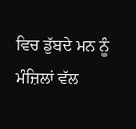ਵਿਚ ਡੁੱਬਦੇ ਮਨ ਨੂੰ ਮੰਜ਼ਿਲਾਂ ਵੱਲ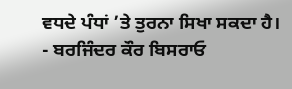ਵਧਦੇ ਪੰਧਾਂ ’ਤੇ ਤੁਰਨਾ ਸਿਖਾ ਸਕਦਾ ਹੈ।
- ਬਰਜਿੰਦਰ ਕੌਰ ਬਿਸਰਾਓ